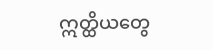ဣတ္ထိယတွေ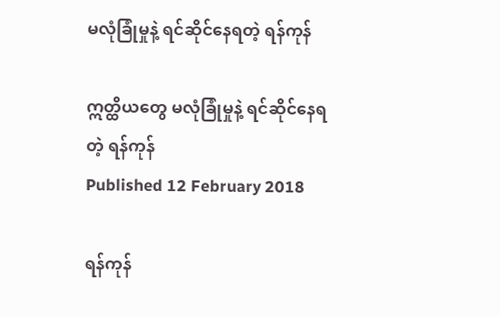မလုံခြုံမှုနဲ့ ရင်ဆိုင်နေရတဲ့ ရန်ကုန်

ဣတ္ထိယတွေ မလုံခြုံမှုနဲ့ ရင်ဆိုင်နေရတဲ့ ရန်ကုန်
Published 12 February 2018

ရန်ကုန်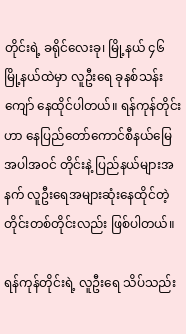တိုင်းရဲ့ ခရိုင်လေးခု၊ မြို့နယ် ၄၆ မြို့နယ်ထဲမှာ လူဦးရေ ခုနစ်သန်းကျော် နေထိုင်ပါတယ်။ ရန်ကုန်တိုင်းဟာ နေပြည်တော်ကောင်စီနယ်မြေ အပါအဝင် တိုင်းနဲ့ ပြည်နယ်များအနက် လူဦးရေအများဆုံးနေထိုင်တဲ့ တိုင်းတစ်တိုင်းလည်း ဖြစ်ပါတယ်။

ရန်ကုန်တိုင်းရဲ့ လူဦးရေ သိပ်သည်း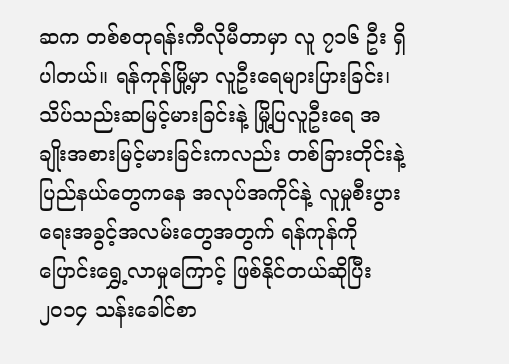ဆက တစ်စတုရန်းကီလိုမီတာမှာ လူ ၇၁၆ ဦး ရှိပါတယ်။ ရန်ကုန်မြို့မှာ လူဦးရေများပြားခြင်း၊ သိပ်သည်းဆမြင့်မားခြင်းနဲ့ မြို့ပြလူဦးရေ အချိုးအစားမြင့်မားခြင်းကလည်း တစ်ခြားတိုင်းနဲ့ ပြည်နယ်တွေကနေ အလုပ်အကိုင်နဲ့ လူမှုစီးပွားရေးအခွင့်အလမ်းတွေအတွက် ရန်ကုန်ကို ပြောင်းရွှေ့လာမှုကြောင့် ဖြစ်နိုင်တယ်ဆိုပြီး ၂၀၁၄ သန်းခေါင်စာ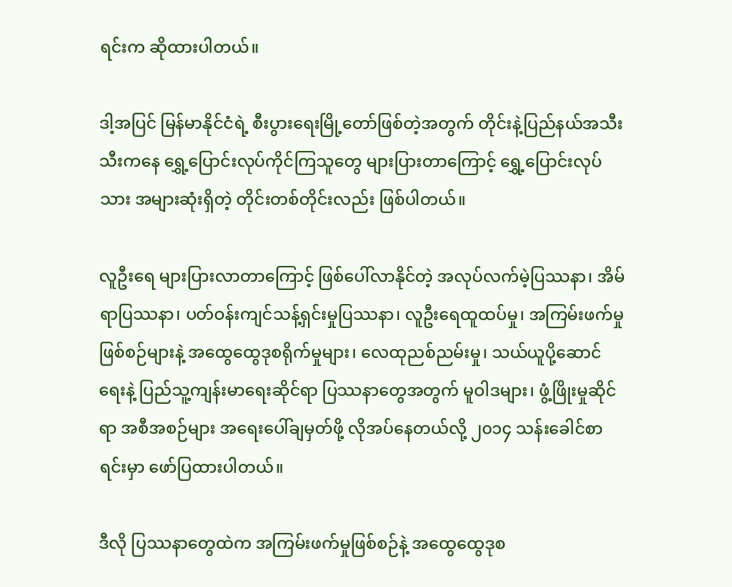ရင်းက ဆိုထားပါတယ်။

ဒါ့အပြင် မြန်မာနိုင်ငံရဲ့ စီးပွားရေးမြို့တော်ဖြစ်တဲ့အတွက် တိုင်းနဲ့ပြည်နယ်အသီးသီးကနေ ရွှေ့ပြောင်းလုပ်ကိုင်ကြသူတွေ များပြားတာကြောင့် ရွှေ့ပြောင်းလုပ်သား အများဆုံးရှိတဲ့ တိုင်းတစ်တိုင်းလည်း ဖြစ်ပါတယ်။

လူဦးရေ များပြားလာတာကြောင့် ဖြစ်ပေါ်လာနိုင်တဲ့ အလုပ်လက်မဲ့ပြဿနာ၊ အိမ်ရာပြဿနာ၊ ပတ်ဝန်းကျင်သန့်ရှင်းမှုပြဿနာ၊ လူဦးရေထူထပ်မှု၊ အကြမ်းဖက်မှုဖြစ်စဉ်များနဲ့ အထွေထွေဒုစရိုက်မှုများ၊ လေထုညစ်ညမ်းမှု၊ သယ်ယူပို့ဆောင်ရေးနဲ့ ပြည်သူ့ကျန်းမာရေးဆိုင်ရာ ပြဿနာတွေအတွက် မူဝါဒများ၊ ဖွံ့ဖြိုးမှုဆိုင်ရာ အစီအစဉ်များ အရေးပေါ်ချမှတ်ဖို့ လိုအပ်နေတယ်လို့ ၂၀၁၄ သန်းခေါင်စာရင်းမှာ ဖော်ပြထားပါတယ်။

ဒီလို ပြဿနာတွေထဲက အကြမ်းဖက်မှုဖြစ်စဉ်နဲ့ အထွေထွေဒုစ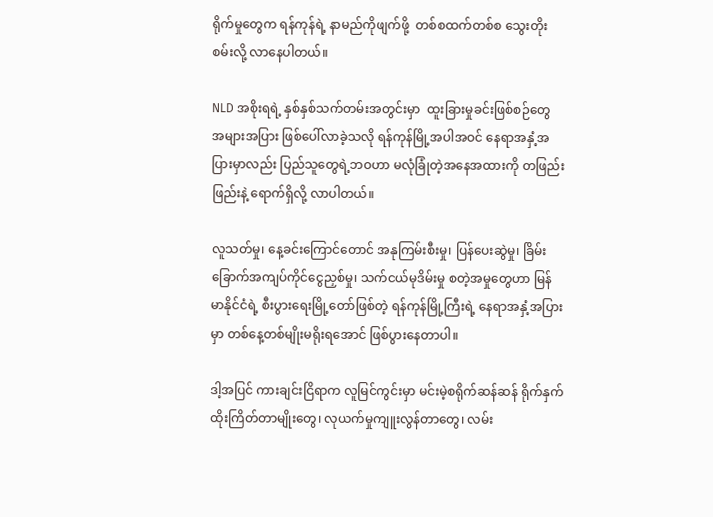ရိုက်မှုတွေက ရန်ကုန်ရဲ့ နာမည်ကိုဖျက်ဖို့  တစ်စထက်တစ်စ သွေးတိုးစမ်းလို့ လာနေပါတယ်။

NLD အစိုးရရဲ့ နှစ်နှစ်သက်တမ်းအတွင်းမှာ  ထူးခြားမှုခင်းဖြစ်စဉ်တွေ အများအပြား ဖြစ်ပေါ်လာခဲ့သလို ရန်ကုန်မြို့အပါအဝင် နေရာအနှံ့အပြားမှာလည်း ပြည်သူတွေရဲ့ဘဝဟာ မလုံခြုံတဲ့အနေအထားကို တဖြည်းဖြည်းနဲ့ ရောက်ရှိလို့ လာပါတယ်။

လူသတ်မှု၊ နေ့ခင်းကြောင်တောင် အနုကြမ်းစီးမှု၊ ပြန်ပေးဆွဲမှု၊ ခြိမ်းခြောက်အကျပ်ကိုင်ငွေညှစ်မှု၊ သက်ငယ်မုဒိမ်းမှု စတဲ့အမှုတွေဟာ မြန်မာနိုင်ငံရဲ့ စီးပွားရေးမြို့တော်ဖြစ်တဲ့ ရန်ကုန်မြို့ကြီးရဲ့ နေရာအနှံ့အပြားမှာ တစ်နေ့တစ်မျိုးမရိုးရအောင် ဖြစ်ပွားနေတာပါ။

ဒါ့အပြင် ကားချင်းငြိရာက လူမြင်ကွင်းမှာ မင်းမဲ့စရိုက်ဆန်ဆန် ရိုက်နှက်ထိုးကြိတ်တာမျိုးတွေ၊ လုယက်မှုကျူးလွန်တာတွေ၊ လမ်း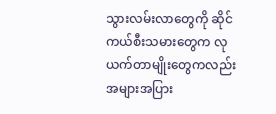သွားလမ်းလာတွေကို ဆိုင်ကယ်စီးသမားတွေက လုယက်တာမျိုးတွေကလည်း အများအပြား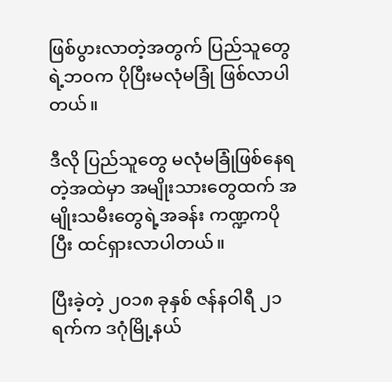ဖြစ်ပွားလာတဲ့အတွက် ပြည်သူတွေရဲ့ဘဝက ပိုပြီးမလုံမခြုံ ဖြစ်လာပါတယ်။

ဒီလို ပြည်သူတွေ မလုံမခြုံဖြစ်နေရတဲ့အထဲမှာ အမျိုးသားတွေထက် အမျိုးသမီးတွေရဲ့အခန်း ကဏ္ဍကပိုပြီး ထင်ရှားလာပါတယ်။

ပြီးခဲ့တဲ့ ၂၀၁၈ ခုနှစ် ဇန်နဝါရီ ၂၁ ရက်က ဒဂုံမြို့နယ်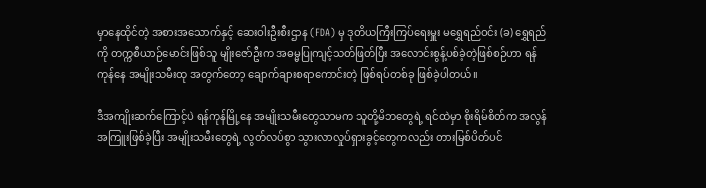မှာနေထိုင်တဲ့ အစားအသောက်နှင့် ဆေးဝါးဦးစီးဌာန (FDA) မှ ဒုတိယကြီးကြပ်ရေးမှူး မရွှေရည်ဝင်း (ခ) ရွှေရည်ကို တက္ကစီယာဉ်မောင်းဖြစ်သူ မျိုးဇော်ဦးက အဓမ္မပြုကျင့်သတ်ဖြတ်ပြီး အလောင်းစွန့်ပစ်ခဲ့တဲ့ဖြစ်စဉ်ဟာ ရန်ကုန်နေ အမျိုးသမီးထု အတွက်တော့ ချောက်ချားစရာကောင်းတဲ့ ဖြစ်ရပ်တစ်ခု ဖြစ်ခဲ့ပါတယ်။

ဒီအကျိုးဆက်ကြောင့်ပဲ ရန်ကုန်မြို့နေ အမျိုးသမီးတွေသာမက သူတို့မိဘတွေရဲ့ ရင်ထဲမှာ စိုးရိမ်စိတ်က အလွန်အကြူးဖြစ်ခဲ့ပြီး အမျိုးသမီးတွေရဲ့ လွတ်လပ်စွာ သွားလာလှုပ်ရှားခွင့်တွေကလည်း တားမြစ်ပိတ်ပင်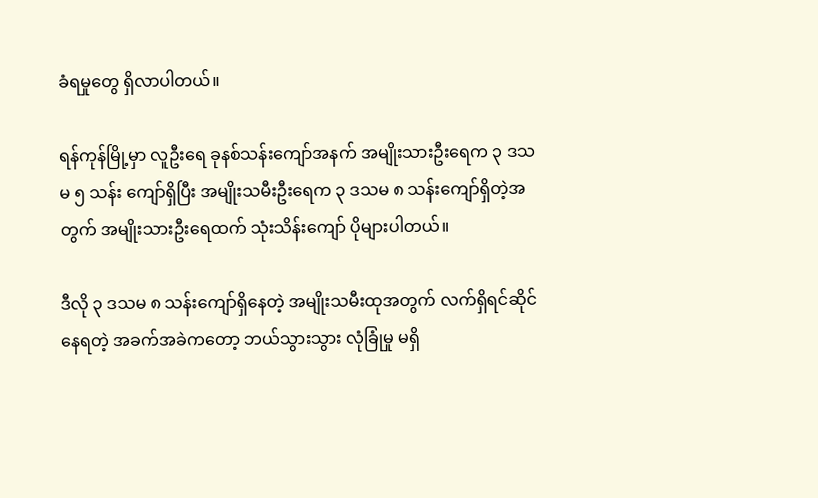ခံရမှုတွေ ရှိလာပါတယ်။

ရန်ကုန်မြို့မှာ လူဦးရေ ခုနစ်သန်းကျော်အနက် အမျိုးသားဦးရေက ၃ ဒသမ ၅ သန်း ကျော်ရှိပြီး အမျိုးသမီးဦးရေက ၃ ဒသမ ၈ သန်းကျော်ရှိတဲ့အတွက် အမျိုးသားဦးရေထက် သုံးသိန်းကျော် ပိုများပါတယ်။

ဒီလို ၃ ဒသမ ၈ သန်းကျော်ရှိနေတဲ့ အမျိုးသမီးထုအတွက် လက်ရှိရင်ဆိုင်နေရတဲ့ အခက်အခဲကတော့ ဘယ်သွားသွား လုံခြုံမှု မရှိ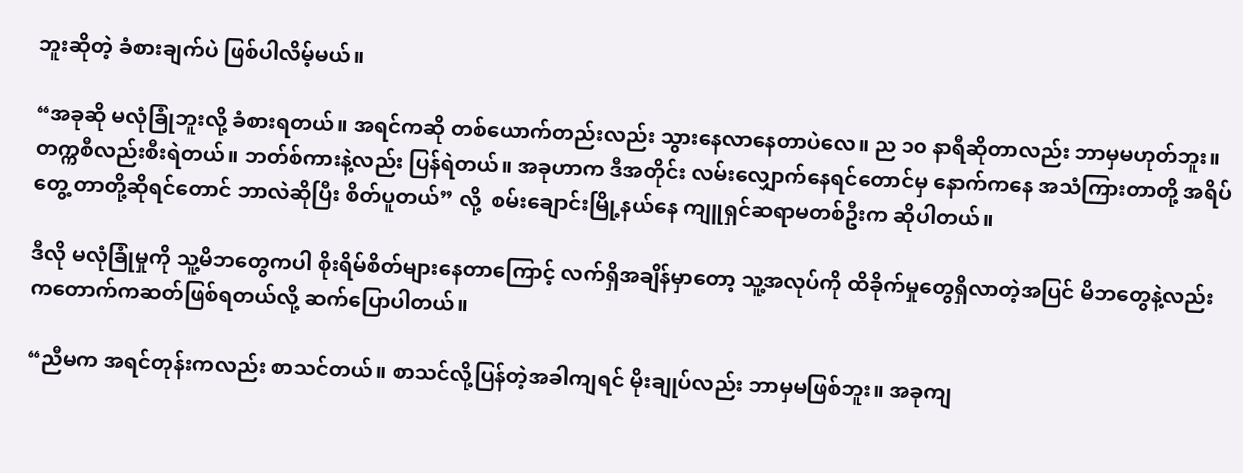ဘူးဆိုတဲ့ ခံစားချက်ပဲ ဖြစ်ပါလိမ့်မယ်။

“အခုဆို မလုံခြုံဘူးလို့ ခံစားရတယ်။ အရင်ကဆို တစ်ယောက်တည်းလည်း သွားနေလာနေတာပဲလေ။ ည ၁၀ နာရီဆိုတာလည်း ဘာမှမဟုတ်ဘူး။ တက္ကစီလည်းစီးရဲတယ်။ ဘတ်စ်ကားနဲ့လည်း ပြန်ရဲတယ်။ အခုဟာက ဒီအတိုင်း လမ်းလျှောက်နေရင်တောင်မှ နောက်ကနေ အသံကြားတာတို့ အရိပ်တွေ့ တာတို့ဆိုရင်တောင် ဘာလဲဆိုပြီး စိတ်ပူတယ်” လို့  စမ်းချောင်းမြို့နယ်နေ ကျူရှင်ဆရာမတစ်ဦးက ဆိုပါတယ်။

ဒီလို မလုံခြုံမှုကို သူ့မိဘတွေကပါ စိုးရိမ်စိတ်များနေတာကြောင့် လက်ရှိအချိန်မှာတော့ သူ့အလုပ်ကို ထိခိုက်မှုတွေရှိလာတဲ့အပြင် မိဘတွေနဲ့လည်း ကတောက်ကဆတ်ဖြစ်ရတယ်လို့ ဆက်ပြောပါတယ်။

“ညီမက အရင်တုန်းကလည်း စာသင်တယ်။ စာသင်လို့ပြန်တဲ့အခါကျရင် မိုးချုပ်လည်း ဘာမှမဖြစ်ဘူး။ အခုကျ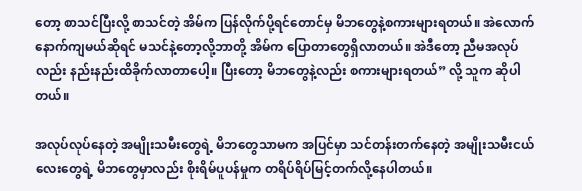တော့ စာသင်ပြီးလို့ စာသင်တဲ့ အိမ်က ပြန်လိုက်ပို့ရင်တောင်မှ မိဘတွေနဲ့စကားများရတယ်။ အဲလောက် နောက်ကျမယ်ဆိုရင် မသင်နဲ့တော့လို့ဘာတို့ အိမ်က ပြောတာတွေရှိလာတယ်။ အဲဒီတော့ ညီမအလုပ်လည်း နည်းနည်းထိခိုက်လာတာပေါ့။ ပြီးတော့ မိဘတွေနဲ့လည်း စကားများရတယ်” လို့ သူက ဆိုပါတယ်။

အလုပ်လုပ်နေတဲ့ အမျိုးသမီးတွေရဲ့ မိဘတွေသာမက အပြင်မှာ သင်တန်းတက်နေတဲ့ အမျိုးသမီးငယ်လေးတွေရဲ့ မိဘတွေမှာလည်း စိုးရိမ်ပူပန်မှုက တရိပ်ရိပ်မြင့်တက်လို့နေပါတယ်။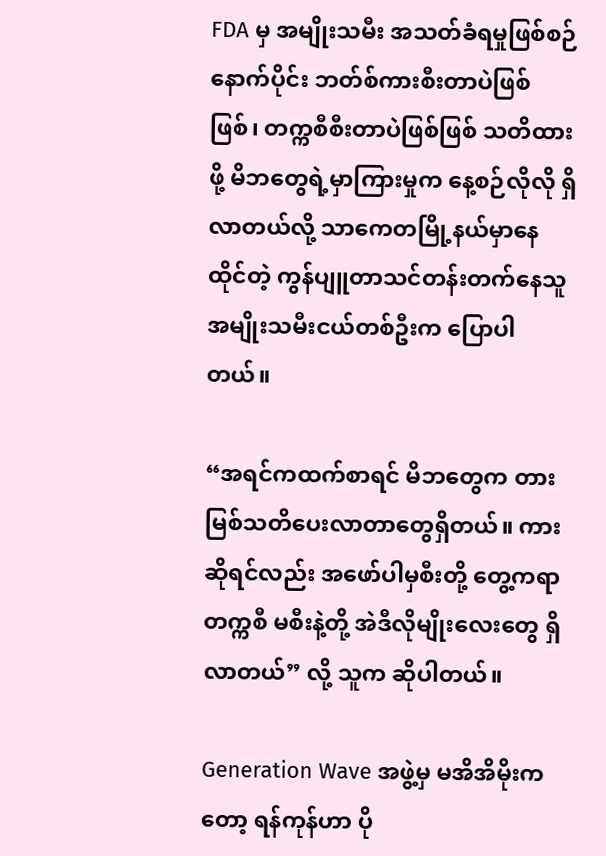FDA မှ အမျိုးသမီး အသတ်ခံရမှုဖြစ်စဉ်နောက်ပိုင်း ဘတ်စ်ကားစီးတာပဲဖြစ်ဖြစ်၊ တက္ကစီစီးတာပဲဖြစ်ဖြစ် သတိထားဖို့ မိဘတွေရဲ့မှာကြားမှုက နေ့စဉ်လိုလို ရှိလာတယ်လို့ သာကေတမြို့နယ်မှာနေထိုင်တဲ့ ကွန်ပျူတာသင်တန်းတက်နေသူ အမျိုးသမီးငယ်တစ်ဦးက ပြောပါတယ်။

“အရင်ကထက်စာရင် မိဘတွေက တားမြစ်သတိပေးလာတာတွေရှိတယ်။ ကားဆိုရင်လည်း အဖော်ပါမှစီးတို့ တွေ့ကရာတက္ကစီ မစီးနဲ့တို့ အဲဒီလိုမျိုးလေးတွေ ရှိလာတယ်” လို့ သူက ဆိုပါတယ်။

Generation Wave အဖွဲ့မှ မအိအိမိုးကတော့ ရန်ကုန်ဟာ ပို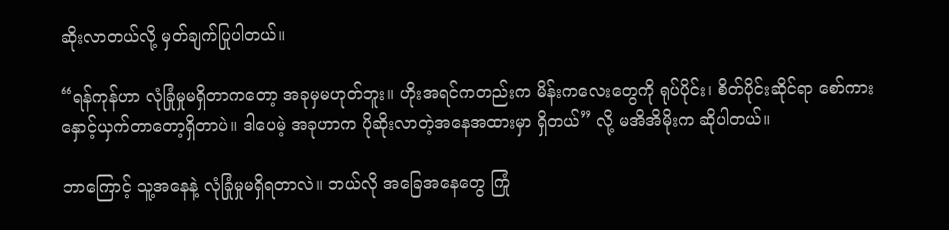ဆိုးလာတယ်လို့ မှတ်ချက်ပြုပါတယ်။

“ရန်ကုန်ဟာ လုံခြုံမှုမရှိတာကတော့ အခုမှမဟုတ်ဘူး။ ဟိုးအရင်ကတည်းက မိန်းကလေးတွေကို ရုပ်ပိုင်း၊ စိတ်ပိုင်းဆိုင်ရာ စော်ကားနှောင့်ယှက်တာတော့ရှိတာပဲ။ ဒါပေမဲ့ အခုဟာက ပိုဆိုးလာတဲ့အနေအထားမှာ ရှိတယ်” လို့ မအိအိမိုးက ဆိုပါတယ်။

ဘာကြောင့် သူ့အနေနဲ့ လုံခြုံမှုမရှိရတာလဲ။ ဘယ်လို အခြေအနေတွေ ကြုံ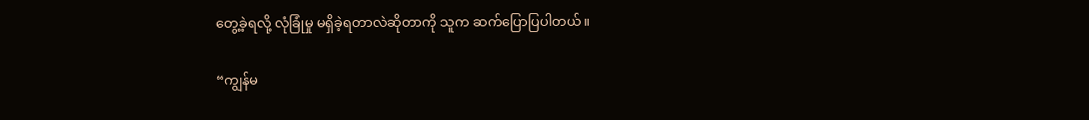တွေ့ခဲ့ရလို့ လုံခြုံမှု မရှိခဲ့ရတာလဲဆိုတာကို သူက ဆက်ပြောပြပါတယ်။

“ကျွန်မ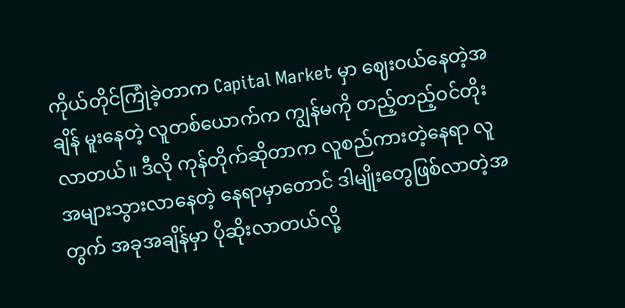ကိုယ်တိုင်ကြုံခဲ့တာက Capital Market မှာ ဈေးဝယ်နေတဲ့အချိန် မူးနေတဲ့ လူတစ်ယောက်က ကျွန်မကို တည့်တည့်ဝင်တိုးလာတယ်။ ဒီလို ကုန်တိုက်ဆိုတာက လူစည်ကားတဲ့နေရာ လူအများသွားလာနေတဲ့ နေရာမှာတောင် ဒါမျိုးတွေဖြစ်လာတဲ့အတွက် အခုအချိန်မှာ ပိုဆိုးလာတယ်လို့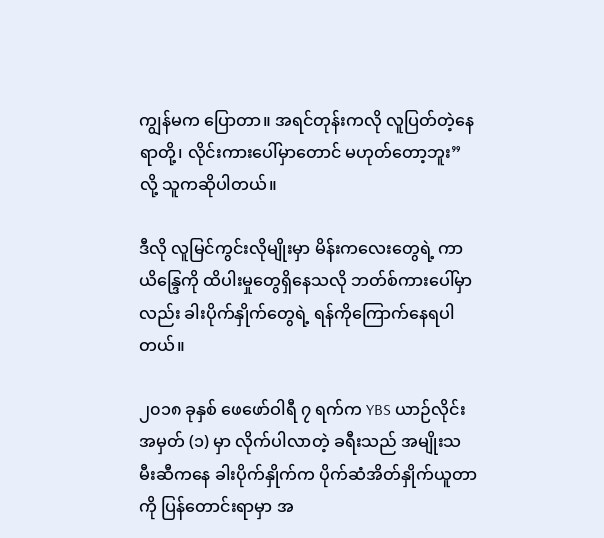ကျွန်မက ပြောတာ။ အရင်တုန်းကလို လူပြတ်တဲ့နေရာတို့၊ လိုင်းကားပေါ်မှာတောင် မဟုတ်တော့ဘူး” လို့ သူကဆိုပါတယ်။

ဒီလို လူမြင်ကွင်းလိုမျိုးမှာ မိန်းကလေးတွေရဲ့ ကာယိန္ဒြေကို ထိပါးမှုတွေရှိနေသလို ဘတ်စ်ကားပေါ်မှာလည်း ခါးပိုက်နှိုက်တွေရဲ့ ရန်ကိုကြောက်နေရပါတယ်။

၂၀၁၈ ခုနှစ် ဖေဖော်ဝါရီ ၇ ရက်က YBS ယာဉ်လိုင်းအမှတ် (၁) မှာ လိုက်ပါလာတဲ့ ခရီးသည် အမျိုးသမီးဆီကနေ ခါးပိုက်နှိုက်က ပိုက်ဆံအိတ်နှိုက်ယူတာကို ပြန်တောင်းရာမှာ အ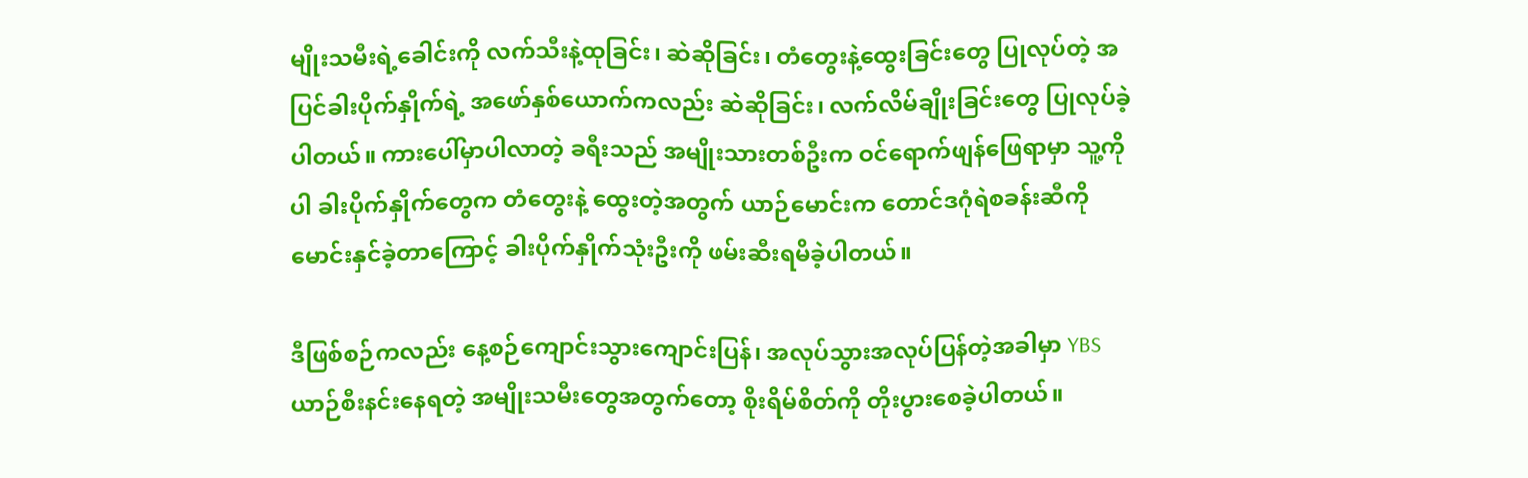မျိုးသမီးရဲ့ခေါင်းကို လက်သီးနဲ့ထုခြင်း၊ ဆဲဆိုခြင်း၊ တံတွေးနဲ့ထွေးခြင်းတွေ ပြုလုပ်တဲ့ အပြင်ခါးပိုက်နှိုက်ရဲ့ အဖော်နှစ်ယောက်ကလည်း ဆဲဆိုခြင်း၊ လက်လိမ်ချိုးခြင်းတွေ ပြုလုပ်ခဲ့ပါတယ်။ ကားပေါ်မှာပါလာတဲ့ ခရီးသည် အမျိုးသားတစ်ဦးက ဝင်ရောက်ဖျန်ဖြေရာမှာ သူ့ကိုပါ ခါးပိုက်နှိုက်တွေက တံတွေးနဲ့ ထွေးတဲ့အတွက် ယာဉ်မောင်းက တောင်ဒဂုံရဲစခန်းဆီကို မောင်းနှင်ခဲ့တာကြောင့် ခါးပိုက်နှိုက်သုံးဦးကို ဖမ်းဆီးရမိခဲ့ပါတယ်။

ဒီဖြစ်စဉ်ကလည်း နေ့စဉ်ကျောင်းသွားကျောင်းပြန်၊ အလုပ်သွားအလုပ်ပြန်တဲ့အခါမှာ YBS ယာဉ်စီးနင်းနေရတဲ့ အမျိုးသမီးတွေအတွက်တော့ စိုးရိမ်စိတ်ကို တိုးပွားစေခဲ့ပါတယ်။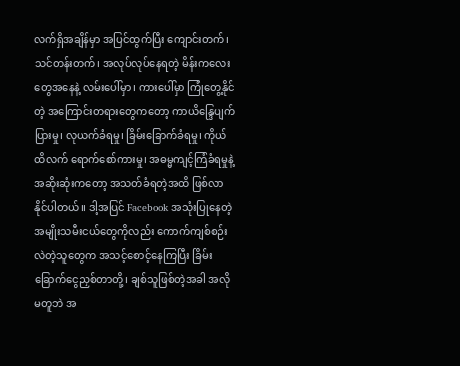လက်ရှိအချိန်မှာ အပြင်ထွက်ပြီး ကျောင်းတက်၊ သင်တန်းတက်၊ အလုပ်လုပ်နေရတဲ့ မိန်းကလေးတွေအနေနဲ့ လမ်းပေါ်မှာ၊ ကားပေါ်မှာ ကြုံတွေ့နိုင်တဲ့ အကြောင်းတရားတွေကတော့ ကာယိန္ဒြေပျက်ပြားမှု၊ လုယက်ခံရမှု၊ ခြိမ်းခြောက်ခံရမှု၊ ကိုယ်ထိလက် ရောက်စော်ကားမှု၊ အဓမ္မကျင့်ကြံခံရမှုနဲ့ အဆိုးဆုံးကတော့ အသတ်ခံရတဲ့အထိ ဖြစ်လာနိုင်ပါတယ်။ ဒါ့အပြင် Facebook အသုံးပြုနေတဲ့ အမျိုးသမီးငယ်တွေကိုလည်း ကောက်ကျစ်စဉ်းလဲတဲ့သူတွေက အသင့်စောင့်နေကြပြီး ခြိမ်းခြောက်ငွေညှစ်တာတို့၊ ချစ်သူဖြစ်တဲ့အခါ အလိုမတူဘဲ အ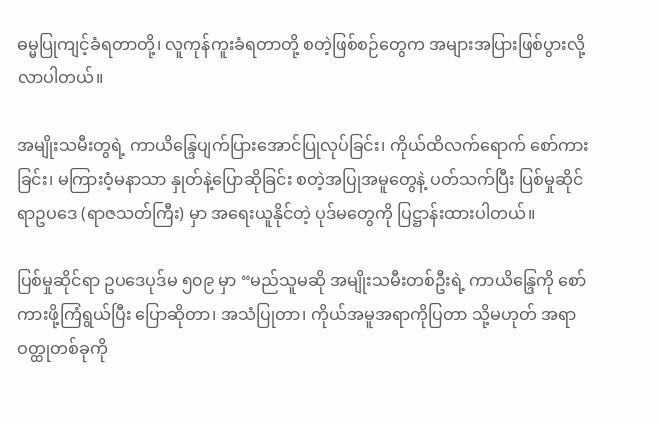ဓမ္မပြုကျင့်ခံရတာတို့၊ လူကုန်ကူးခံရတာတို့ စတဲ့ဖြစ်စဉ်တွေက အများအပြားဖြစ်ပွားလို့ လာပါတယ်။

အမျိုးသမီးတွရဲ့ ကာယိန္ဒြေပျက်ပြားအောင်ပြုလုပ်ခြင်း၊ ကိုယ်ထိလက်ရောက် စော်ကားခြင်း၊ မကြားဝံ့မနာသာ နှုတ်နဲ့ပြောဆိုခြင်း စတဲ့အပြုအမူတွေနဲ့ ပတ်သက်ပြီး ပြစ်မှုဆိုင်ရာဥပဒေ (ရာဇသတ်ကြီး) မှာ အရေးယူနိုင်တဲ့ ပုဒ်မတွေကို ပြဋ္ဌာန်းထားပါတယ်။

ပြစ်မှုဆိုင်ရာ ဥပဒေပုဒ်မ ၅၀၉ မှာ “မည်သူမဆို အမျိုးသမီးတစ်ဦးရဲ့ ကာယိန္ဒြေကို စော်ကားဖို့ကြံရွယ်ပြီး ပြောဆိုတာ၊ အသံပြုတာ၊ ကိုယ်အမူအရာကိုပြတာ သို့မဟုတ် အရာဝတ္ထုတစ်ခုကို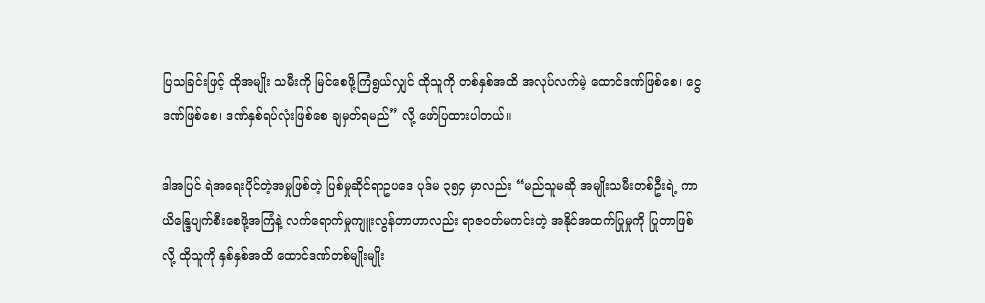ပြသခြင်းဖြင့် ထိုအမျိုး သမီးကို မြင်စေဖို့ကြံရွယ်လျှင် ထိုသူကို တစ်နှစ်အထိ အလုပ်လက်မဲ့ ထောင်ဒဏ်ဖြစ်စေ၊ ငွေဒဏ်ဖြစ်စေ၊ ဒဏ်နှစ်ရပ်လုံးဖြစ်စေ ချမှတ်ရမည်” လို့ ဖော်ပြထားပါတယ်။

ဒါအပြင် ရဲအရေးပိုင်တဲ့အမှုဖြစ်တဲ့ ပြစ်မှုဆိုင်ရာဥပဒေ ပုဒ်မ ၃၅၄ မှာလည်း “မည်သူမဆို အမျိုးသမီးတစ်ဦးရဲ့ ကာယိန္ဒြေပျက်စီးစေဖို့အကြံနဲ့ လက်ရောက်မှုကျူးလွန်တာဟာလည်း ရာဇဝတ်မကင်းတဲ့ အနိုင်အထက်ပြုမှုကို ပြုတာဖြစ်လို့ ထိုသူကို နှစ်နှစ်အထိ ထောင်ဒဏ်တစ်မျိုးမျိုး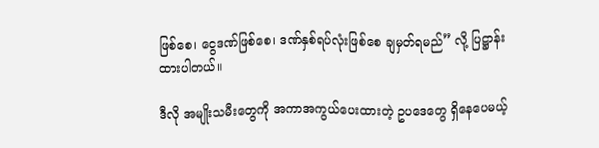ဖြစ်စေ၊ ငွေဒဏ်ဖြစ်စေ၊ ဒဏ်နှစ်ရပ်လုံးဖြစ်စေ ချမှတ်ရမည်” လို့ ပြဋ္ဌာန်းထားပါတယ်။

ဒီလို အမျိုးသမီးတွေကို အကာအကွယ်ပေးထားတဲ့ ဥပဒေတွေ ရှိနေပေမယ့်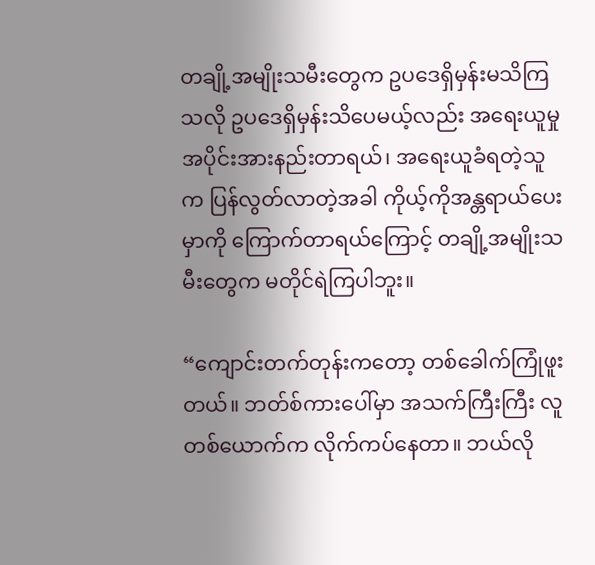တချို့အမျိုးသမီးတွေက ဥပဒေရှိမှန်းမသိကြသလို ဥပဒေရှိမှန်းသိပေမယ့်လည်း အရေးယူမှု အပိုင်းအားနည်းတာရယ်၊ အရေးယူခံရတဲ့သူက ပြန်လွတ်လာတဲ့အခါ ကိုယ့်ကိုအန္တရာယ်ပေးမှာကို ကြောက်တာရယ်ကြောင့် တချို့အမျိုးသမီးတွေက မတိုင်ရဲကြပါဘူး။

“ကျောင်းတက်တုန်းကတော့ တစ်ခေါက်ကြုံဖူးတယ်။ ဘတ်စ်ကားပေါ်မှာ အသက်ကြီးကြီး လူတစ်ယောက်က လိုက်ကပ်နေတာ။ ဘယ်လို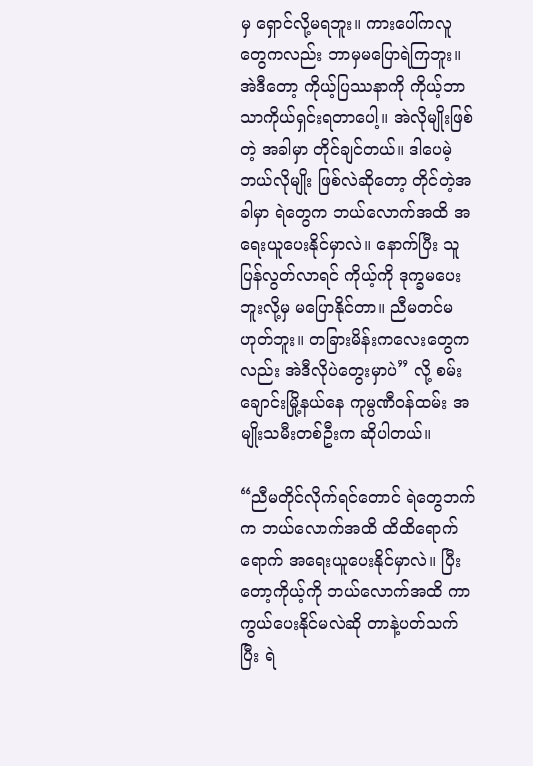မှ ရှောင်လို့မရဘူး။ ကားပေါ်ကလူတွေကလည်း ဘာမှမပြောရဲကြဘူး။ အဲဒီတော့ ကိုယ့်ပြဿနာကို ကိုယ့်ဘာသာကိုယ်ရှင်းရတာပေါ့။ အဲလိုမျိုးဖြစ်တဲ့ အခါမှာ တိုင်ချင်တယ်။ ဒါပေမဲ့ ဘယ်လိုမျိုး ဖြစ်လဲဆိုတော့ တိုင်တဲ့အခါမှာ ရဲတွေက ဘယ်လောက်အထိ အရေးယူပေးနိုင်မှာလဲ။ နောက်ပြီး သူပြန်လွတ်လာရင် ကိုယ့်ကို ဒုက္ခမပေးဘူးလို့မှ မပြောနိုင်တာ။ ညီမတင်မဟုတ်ဘူး။ တခြားမိန်းကလေးတွေကလည်း အဲဒီလိုပဲတွေးမှာပဲ” လို့ စမ်းချောင်းမြို့နယ်နေ ကုမ္ပဏီဝန်ထမ်း အမျိုးသမီးတစ်ဦးက ဆိုပါတယ်။

“ညီမတိုင်လိုက်ရင်တောင် ရဲတွေဘက်က ဘယ်လောက်အထိ ထိထိရောက်ရောက် အရေးယူပေးနိုင်မှာလဲ။ ပြီးတော့ကိုယ့်ကို ဘယ်လောက်အထိ ကာကွယ်ပေးနိုင်မလဲဆို တာနဲ့ပတ်သက်ပြီး ရဲ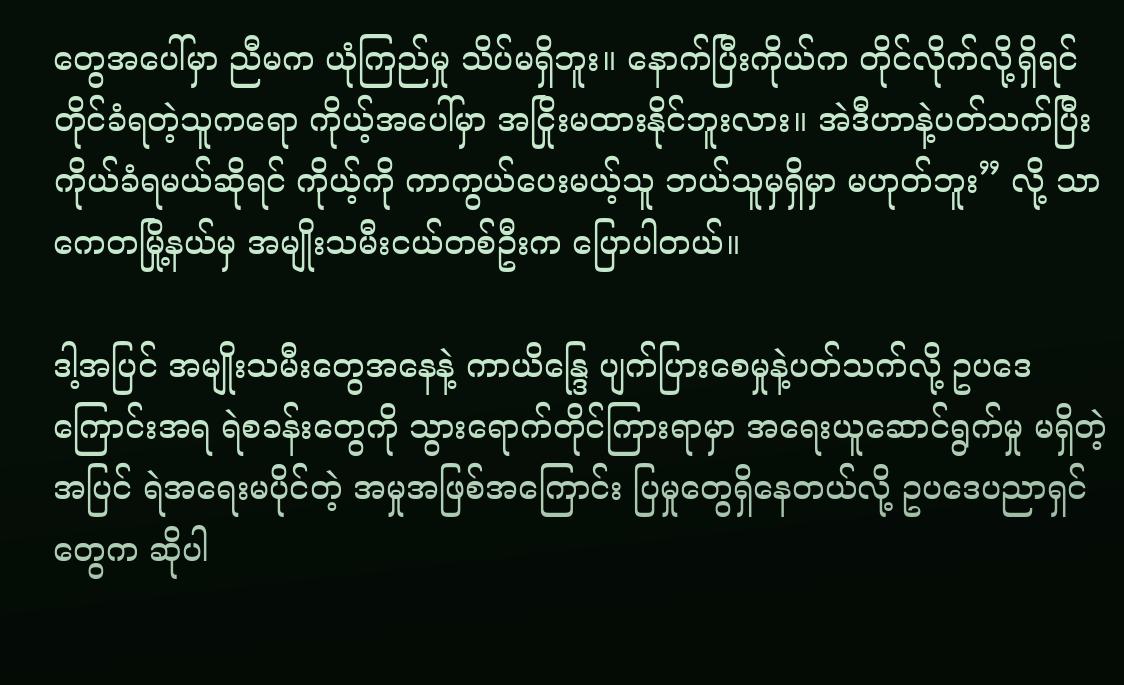တွေအပေါ်မှာ ညီမက ယုံကြည်မှု သိပ်မရှိဘူး။ နောက်ပြီးကိုယ်က တိုင်လိုက်လို့ရှိရင် တိုင်ခံရတဲ့သူကရော ကိုယ့်အပေါ်မှာ အငြိုးမထားနိုင်ဘူးလား။ အဲဒီဟာနဲ့ပတ်သက်ပြီး ကိုယ်ခံရမယ်ဆိုရင် ကိုယ့်ကို ကာကွယ်ပေးမယ့်သူ ဘယ်သူမှရှိမှာ မဟုတ်ဘူး” လို့ သာကေတမြို့နယ်မှ အမျိုးသမီးငယ်တစ်ဦးက ပြောပါတယ်။

ဒါ့အပြင် အမျိုးသမီးတွေအနေနဲ့ ကာယိန္ဒြေ ပျက်ပြားစေမှုနဲ့ပတ်သက်လို့ ဥပဒေကြောင်းအရ ရဲစခန်းတွေကို သွားရောက်တိုင်ကြားရာမှာ အရေးယူဆောင်ရွက်မှု မရှိတဲ့အပြင် ရဲအရေးမပိုင်တဲ့ အမှုအဖြစ်အကြောင်း ပြမှုတွေရှိနေတယ်လို့ ဥပဒေပညာရှင်တွေက ဆိုပါ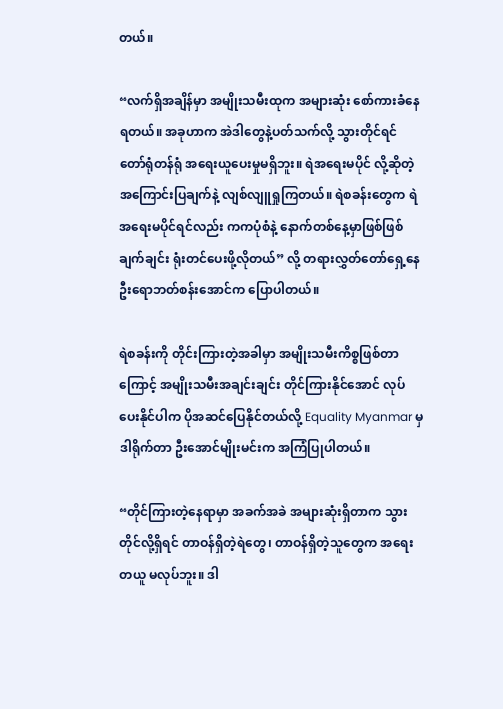တယ်။

“လက်ရှိအချိန်မှာ အမျိုးသမီးထုက အများဆုံး စော်ကားခံနေရတယ်။ အခုဟာက အဲဒါတွေနဲ့ပတ်သက်လို့ သွားတိုင်ရင် တော်ရုံတန်ရုံ အရေးယူပေးမှုမရှိဘူး။ ရဲအရေးမပိုင် လို့ဆိုတဲ့ အကြောင်းပြချက်နဲ့ လျစ်လျူရှုကြတယ်။ ရဲစခန်းတွေက ရဲအရေးမပိုင်ရင်လည်း ကကပုံစံနဲ့ နောက်တစ်နေ့မှာဖြစ်ဖြစ် ချက်ချင်း ရုံးတင်ပေးဖို့လိုတယ်” လို့ တရားလွှတ်တော်ရှေ့နေ ဦးရောဘတ်စန်းအောင်က ပြောပါတယ်။

ရဲစခန်းကို တိုင်းကြားတဲ့အခါမှာ အမျိုးသမီးကိစ္စဖြစ်တာကြောင့် အမျိုးသမီးအချင်းချင်း တိုင်ကြားနိုင်အောင် လုပ်ပေးနိုင်ပါက ပိုအဆင်ပြေနိုင်တယ်လို့ Equality Myanmar မှ ဒါရိုက်တာ ဦးအောင်မျိုးမင်းက အကြံပြုပါတယ်။

“တိုင်ကြားတဲ့နေရာမှာ အခက်အခဲ အများဆုံးရှိတာက သွားတိုင်လို့ရှိရင် တာဝန်ရှိတဲ့ရဲတွေ၊ တာဝန်ရှိတဲ့သူတွေက အရေးတယူ မလုပ်ဘူး။ ဒါ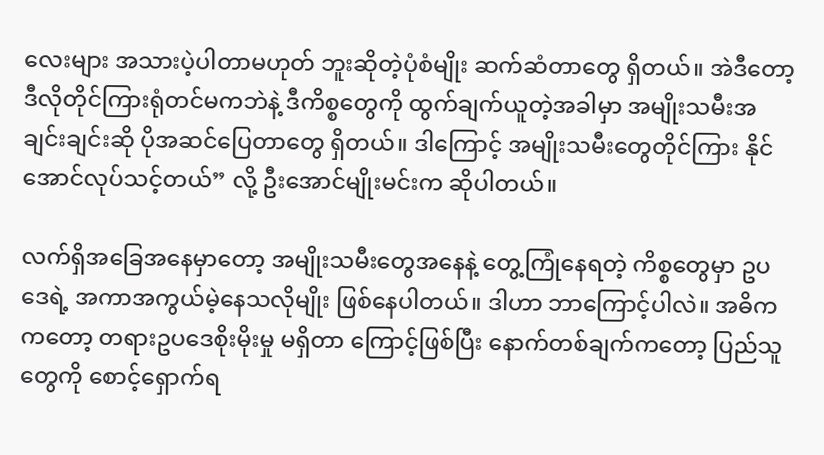လေးများ အသားပဲ့ပါတာမဟုတ် ဘူးဆိုတဲ့ပုံစံမျိုး ဆက်ဆံတာတွေ ရှိတယ်။ အဲဒီတော့ ဒီလိုတိုင်ကြားရုံတင်မကဘဲနဲ့ ဒီကိစ္စတွေကို ထွက်ချက်ယူတဲ့အခါမှာ အမျိုးသမီးအချင်းချင်းဆို ပိုအဆင်ပြေတာတွေ ရှိတယ်။ ဒါကြောင့် အမျိုးသမီးတွေတိုင်ကြား နိုင်အောင်လုပ်သင့်တယ်” လို့ ဦးအောင်မျိုးမင်းက ဆိုပါတယ်။

လက်ရှိအခြေအနေမှာတော့ အမျိုးသမီးတွေအနေနဲ့ တွေ့ကြုံနေရတဲ့ ကိစ္စတွေမှာ ဥပဒေရဲ့ အကာအကွယ်မဲ့နေသလိုမျိုး ဖြစ်နေပါတယ်။ ဒါဟာ ဘာကြောင့်ပါလဲ။ အဓိကကတော့ တရားဥပဒေစိုးမိုးမှု မရှိတာ ကြောင့်ဖြစ်ပြီး နောက်တစ်ချက်ကတော့ ပြည်သူတွေကို စောင့်ရှောက်ရ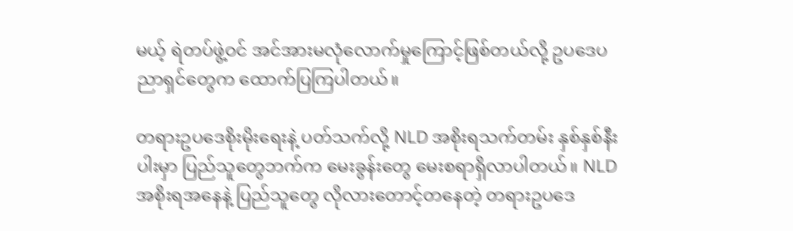မယ့် ရဲတပ်ဖွဲ့ဝင် အင်အားမလုံလောက်မှုကြောင့်ဖြစ်တယ်လို့ ဥပဒေပညာရှင်တွေက ထောက်ပြကြပါတယ်။

တရားဥပဒေစိုးမိုးရေးနဲ့ ပတ်သက်လို့ NLD အစိုးရသက်တမ်း နှစ်နှစ်နီးပါးမှာ ပြည်သူတွေဘက်က မေးခွန်းတွေ မေးစရာရှိလာပါတယ်။ NLD အစိုးရအနေနဲ့ ပြည်သူတွေ လိုလားတောင့်တနေတဲ့ တရားဥပဒေ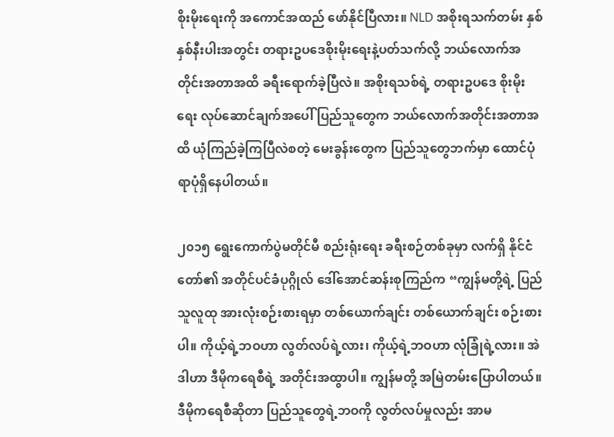စိုးမိုးရေးကို အကောင်အထည် ဖော်နိုင်ပြီလား။ NLD အစိုးရသက်တမ်း နှစ်နှစ်နီးပါးအတွင်း တရားဥပဒေစိုးမိုးရေးနဲ့ပတ်သက်လို့ ဘယ်လောက်အတိုင်းအတာအထိ ခရီးရောက်ခဲ့ပြီလဲ။ အစိုးရသစ်ရဲ့ တရားဥပဒေ စိုးမိုးရေး လုပ်ဆောင်ချက်အပေါ် ပြည်သူတွေက ဘယ်လောက်အတိုင်းအတာအထိ ယုံကြည်ခဲ့ကြပြီလဲစတဲ့ မေးခွန်းတွေက ပြည်သူတွေဘက်မှာ ထောင်ပုံရာပုံရှိနေပါတယ်။

၂၀၁၅ ရွေးကောက်ပွဲမတိုင်မီ စည်းရုံးရေး ခရီးစဉ်တစ်ခုမှာ လက်ရှိ နိုင်ငံတော်၏ အတိုင်ပင်ခံပုဂ္ဂိုလ် ဒေါ်အောင်ဆန်းစုကြည်က “ကျွန်မတို့ရဲ့ ပြည်သူလူထု အားလုံးစဉ်းစားရမှာ တစ်ယောက်ချင်း တစ်ယောက်ချင်း စဉ်းစားပါ။ ကိုယ့်ရဲ့ဘဝဟာ လွတ်လပ်ရဲ့လား၊ ကိုယ့်ရဲ့ဘဝဟာ လုံခြုံရဲ့လား။ အဲဒါဟာ ဒီမိုကရေစီရဲ့ အတိုင်းအထွာပါ။ ကျွန်မတို့ အမြဲတမ်းပြောပါတယ်။ ဒီမိုကရေစီဆိုတာ ပြည်သူတွေရဲ့ဘဝကို လွတ်လပ်မှုလည်း အာမ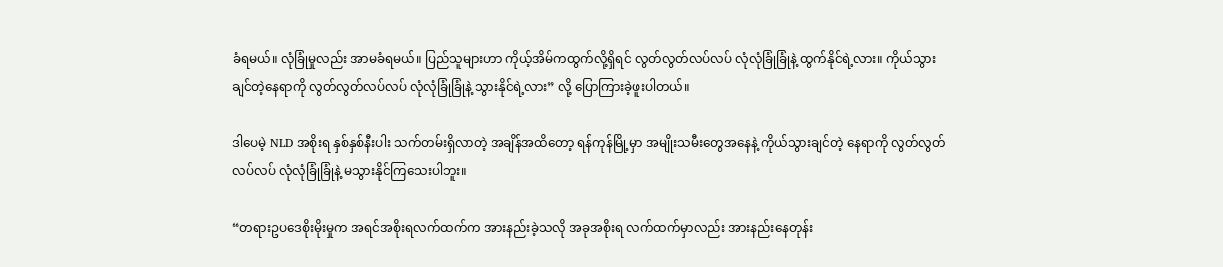ခံရမယ်။ လုံခြုံမှုလည်း အာမခံရမယ်။ ပြည်သူများဟာ ကိုယ့်အိမ်ကထွက်လို့ရှိရင် လွတ်လွတ်လပ်လပ် လုံလုံခြုံခြုံနဲ့ ထွက်နိုင်ရဲ့လား။ ကိုယ်သွားချင်တဲ့နေရာကို လွတ်လွတ်လပ်လပ် လုံလုံခြုံခြုံနဲ့ သွားနိုင်ရဲ့လား” လို့ ပြောကြားခဲ့ဖူးပါတယ်။

ဒါပေမဲ့ NLD အစိုးရ နှစ်နှစ်နီးပါး သက်တမ်းရှိလာတဲ့ အချိန်အထိတော့ ရန်ကုန်မြို့မှာ အမျိုးသမီးတွေအနေနဲ့ ကိုယ်သွားချင်တဲ့ နေရာကို လွတ်လွတ်လပ်လပ် လုံလုံခြုံခြုံနဲ့ မသွားနိုင်ကြသေးပါဘူး။

“တရားဥပဒေစိုးမိုးမှုက အရင်အစိုးရလက်ထက်က အားနည်းခဲ့သလို အခုအစိုးရ လက်ထက်မှာလည်း အားနည်းနေတုန်း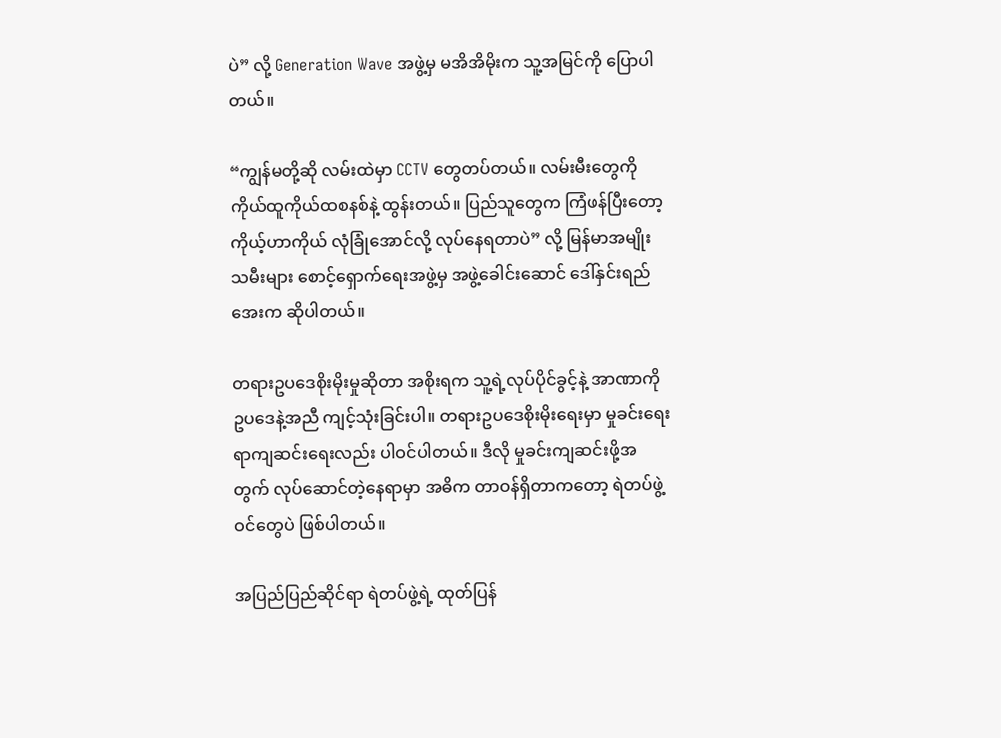ပဲ” လို့ Generation Wave အဖွဲ့မှ မအိအိမိုးက သူ့အမြင်ကို ပြောပါတယ်။

“ကျွန်မတို့ဆို လမ်းထဲမှာ CCTV တွေတပ်တယ်။ လမ်းမီးတွေကို ကိုယ်ထူကိုယ်ထစနစ်နဲ့ ထွန်းတယ်။ ပြည်သူတွေက ကြံဖန်ပြီးတော့ ကိုယ့်ဟာကိုယ် လုံခြုံအောင်လို့ လုပ်နေရတာပဲ” လို့ မြန်မာအမျိုးသမီးများ စောင့်ရှောက်ရေးအဖွဲ့မှ အဖွဲ့ခေါင်းဆောင် ဒေါ်နှင်းရည်အေးက ဆိုပါတယ်။

တရားဥပဒေစိုးမိုးမှုဆိုတာ အစိုးရက သူ့ရဲ့လုပ်ပိုင်ခွင့်နဲ့ အာဏာကို ဥပဒေနဲ့အညီ ကျင့်သုံးခြင်းပါ။ တရားဥပဒေစိုးမိုးရေးမှာ မှုခင်းရေးရာကျဆင်းရေးလည်း ပါဝင်ပါတယ်။ ဒီလို မှုခင်းကျဆင်းဖို့အတွက် လုပ်ဆောင်တဲ့နေရာမှာ အဓိက တာဝန်ရှိတာကတော့ ရဲတပ်ဖွဲ့ဝင်တွေပဲ ဖြစ်ပါတယ်။

အပြည်ပြည်ဆိုင်ရာ ရဲတပ်ဖွဲ့ရဲ့ ထုတ်ပြန်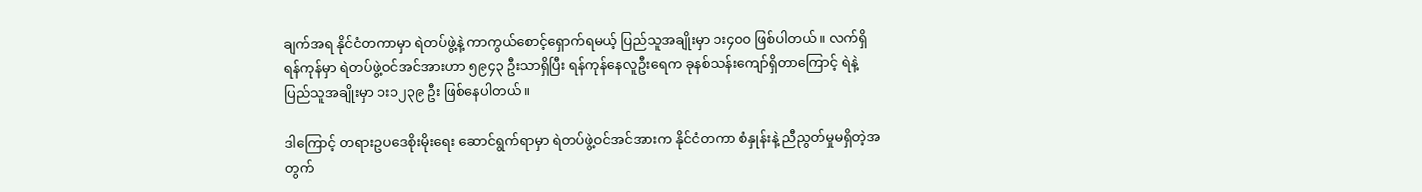ချက်အရ နိုင်ငံတကာမှာ ရဲတပ်ဖွဲ့နဲ့ ကာကွယ်စောင့်ရှောက်ရမယ့် ပြည်သူအချိုးမှာ ၁း၄၀၀ ဖြစ်ပါတယ်။ လက်ရှိ ရန်ကုန်မှာ ရဲတပ်ဖွဲ့ဝင်အင်အားဟာ ၅၉၄၃ ဦးသာရှိပြီး ရန်ကုန်နေလူဦးရေက ခုနစ်သန်းကျော်ရှိတာကြောင့် ရဲနဲ့ ပြည်သူအချိုးမှာ ၁း၁၂၃၉ ဦး ဖြစ်နေပါတယ်။

ဒါကြောင့် တရားဥပဒေစိုးမိုးရေး ဆောင်ရွက်ရာမှာ ရဲတပ်ဖွဲ့ဝင်အင်အားက နိုင်ငံတကာ စံနှုန်းနဲ့ ညီညွတ်မှုမရှိတဲ့အတွက်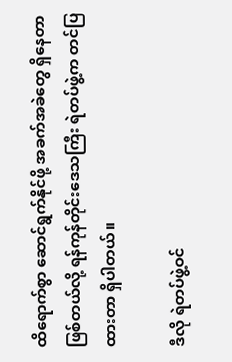ထိရောက်စွာ ဆောင်ရွက်နိုင်ဖို့ အခက်အခဲတွေ ရှိနေတာဖြစ်တယ်လို့ ရန်ကုန်တိုင်းဒေသကြီး ရဲတပ်ဖွဲ့က တင်ပြထားတာ ရှိပါတယ်။

ဒီလို ရဲတပ်ဖွဲ့ဝင်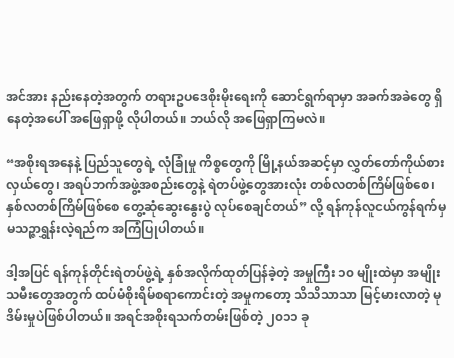အင်အား နည်းနေတဲ့အတွက် တရားဥပဒေစိုးမိုးရေးကို ဆောင်ရွက်ရာမှာ အခက်အခဲတွေ ရှိနေတဲ့အပေါ် အဖြေရှာဖို့ လိုပါတယ်။ ဘယ်လို အဖြေရှာကြမလဲ။

“အစိုးရအနေနဲ့ ပြည်သူတွေရဲ့ လုံခြုံမှု ကိစ္စတွေကို မြို့နယ်အဆင့်မှာ လွှတ်တော်ကိုယ်စားလှယ်တွေ၊ အရပ်ဘက်အဖွဲ့အစည်းတွေနဲ့ ရဲတပ်ဖွဲ့တွေအားလုံး တစ်လတစ်ကြိမ်ဖြစ်စေ၊ နှစ်လတစ်ကြိမ်ဖြစ်စေ တွေ့ဆုံဆွေးနွေးပွဲ လုပ်စေချင်တယ်” လို့ ရန်ကုန်လူငယ်ကွန်ရက်မှ မသဉ္ဇာရွှန်းလဲ့ရည်က အကြံပြုပါတယ်။

ဒါ့အပြင် ရန်ကုန်တိုင်းရဲတပ်ဖွဲ့ရဲ့ နှစ်အလိုက်ထုတ်ပြန်ခဲ့တဲ့ အမှုကြီး ၁၀ မျိုးထဲမှာ အမျိုးသမီးတွေအတွက် ထပ်မံစိုးရိမ်စရာကောင်းတဲ့ အမှုကတော့ သိသိသာသာ မြင့်မားလာတဲ့ မုဒိမ်းမှုပဲဖြစ်ပါတယ်။ အရင်အစိုးရသက်တမ်းဖြစ်တဲ့ ၂၀၁၁ ခု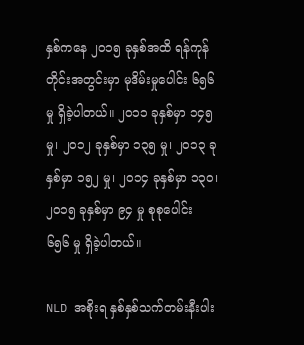နှစ်ကနေ ၂၀၁၅ ခုနှစ်အထိ ရန်ကုန်တိုင်းအတွင်းမှာ မုဒိမ်းမှုပေါင်း ၆၅၆ မှု ရှိခဲ့ပါတယ်။ ၂၀၁၁ ခုနှစ်မှာ ၁၄၅ မှု၊ ၂၀၁၂ ခုနှစ်မှာ ၁၃၅ မှု၊ ၂၀၁၃ ခုနှစ်မှာ ၁၅၂ မှု၊ ၂၀၁၄ ခုနှစ်မှာ ၁၃၀၊ ၂၀၁၅ ခုနှစ်မှာ ၉၄ မှု စုစုပေါင်း ၆၅၆ မှု ရှိခဲ့ပါတယ်။

NLD အစိုးရ နှစ်နှစ်သက်တမ်းနီးပါး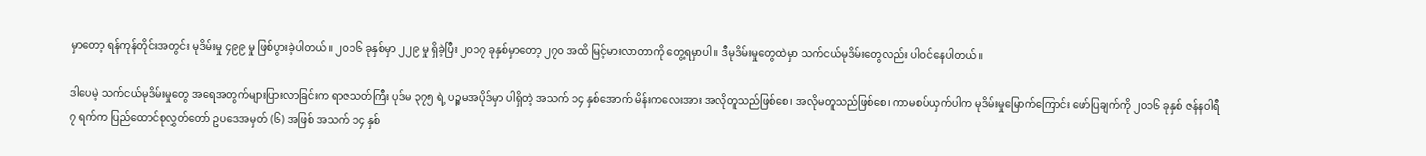မှာတော့ ရန်ကုန်တိုင်းအတွင်း မုဒိမ်းမှု ၄၉၉ မှု ဖြစ်ပွားခဲ့ပါတယ်။ ၂၀၁၆ ခုနှစ်မှာ ၂၂၉ မှု ရှိခဲ့ပြီး ၂၀၁၇ ခုနှစ်မှာတော့ ၂၇၀ အထိ မြင့်မားလာတာကို တွေ့ရမှာပါ။ ဒီမုဒိမ်းမှုတွေထဲမှာ သက်ငယ်မုဒိမ်းတွေလည်း ပါဝင်နေပါတယ်။

ဒါပေမဲ့ သက်ငယ်မုဒိမ်းမှုတွေ အရေအတွက်များပြားလာခြင်းက ရာဇသတ်ကြီး ပုဒ်မ ၃၇၅ ရဲ့ ပဉ္စမအပိုဒ်မှာ ပါရှိတဲ့ အသက် ၁၄ နှစ်အောက် မိန်းကလေးအား အလိုတူသည်ဖြစ်စေ၊ အလိုမတူသည်ဖြစ်စေ၊ ကာမစပ်ယှက်ပါက မုဒိမ်းမှုမြောက်ကြောင်း ဖော်ပြချက်ကို ၂၀၁၆ ခုနှစ် ဇန်နဝါရီ ၇ ရက်က ပြည်ထောင်စုလွှတ်တော် ဥပဒေအမှတ် (၆) အဖြစ် အသက် ၁၄ နှစ်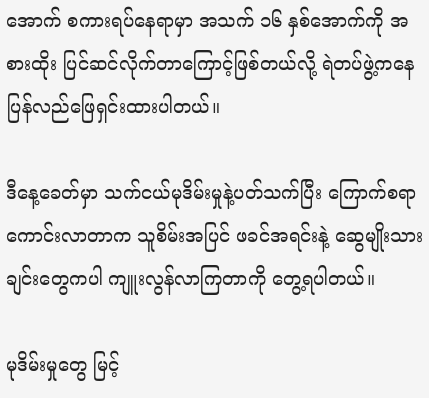အောက် စကားရပ်နေရာမှာ အသက် ၁၆ နှစ်အောက်ကို အစားထိုး ပြင်ဆင်လိုက်တာကြောင့်ဖြစ်တယ်လို့ ရဲတပ်ဖွဲ့ကနေ ပြန်လည်ဖြေရှင်းထားပါတယ်။

ဒီနေ့ခေတ်မှာ သက်ငယ်မုဒိမ်းမှုနဲ့ပတ်သက်ပြီး ကြောက်စရာကောင်းလာတာက သူစိမ်းအပြင် ဖခင်အရင်းနဲ့ ဆွေမျိုးသားချင်းတွေကပါ ကျူးလွန်လာကြတာကို တွေ့ရပါတယ်။

မုဒိမ်းမှုတွေ မြင့်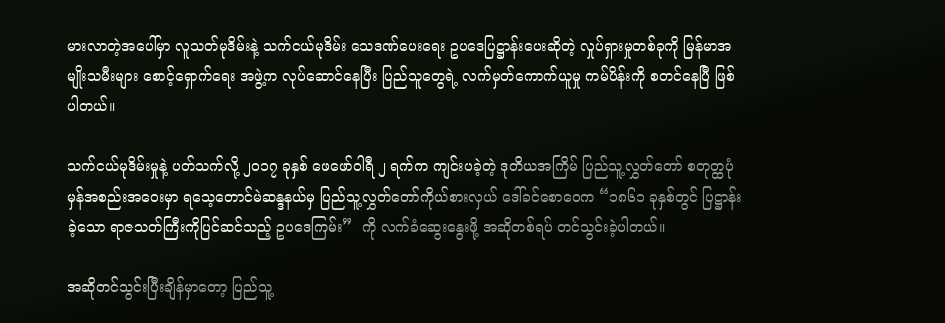မားလာတဲ့အပေါ်မှာ လူသတ်မုဒိမ်းနဲ့ သက်ငယ်မုဒိမ်း သေဒဏ်ပေးရေး ဥပဒေပြဋ္ဌာန်းပေးဆိုတဲ့ လှုပ်ရှားမှုတစ်ခုကို မြန်မာအမျိုးသမီးများ စောင့်ရှောက်ရေး အဖွဲ့က လုပ်ဆောင်နေပြီး ပြည်သူတွေရဲ့ လက်မှတ်ကောက်ယူမှု ကမ်ပိန်းကို စတင်နေပြီ ဖြစ်ပါတယ်။

သက်ငယ်မုဒိမ်းမှုနဲ့ ပတ်သက်လို့ ၂၀၁၇ ခုနှစ် ဖေဖော်ဝါရီ ၂ ရက်က ကျင်းပခဲ့တဲ့ ဒုတိယအကြိမ် ပြည်သူ့လွှတ်တော် စတုတ္ထပုံမှန်အစည်းအဝေးမှာ ရသေ့တောင်မဲဆန္ဒနယ်မှ ပြည်သူ့လွှတ်တော်ကိုယ်စားလှယ် ဒေါ်ခင်စောဝေက “၁၈၆၁ ခုနှစ်တွင် ပြဋ္ဌာန်းခဲ့သော ရာဇသတ်ကြီးကိုပြင်ဆင်သည့် ဥပဒေကြမ်း”  ကို လက်ခံဆွေးနွေးဖို့ အဆိုတစ်ရပ် တင်သွင်းခဲ့ပါတယ်။

အဆိုတင်သွင်းပြီးချိန်မှာတော့ ပြည်သူ့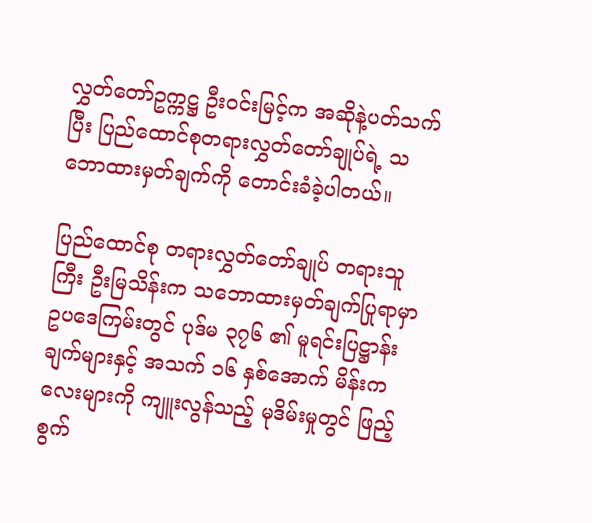လွှတ်တော်ဥက္ကဋ္ဌ ဦးဝင်းမြင့်က အဆိုနဲ့ပတ်သက်ပြီး ပြည်ထောင်စုတရားလွှတ်တော်ချုပ်ရဲ့ သဘောထားမှတ်ချက်ကို တောင်းခံခဲ့ပါတယ်။

ပြည်ထောင်စု တရားလွှတ်တော်ချုပ် တရားသူကြီး ဦးမြသိန်းက သဘောထားမှတ်ချက်ပြုရာမှာ ဥပဒေကြမ်းတွင် ပုဒ်မ ၃၇၆ ၏ မူရင်းပြဋ္ဌာန်းချက်များနှင့် အသက် ၁၆ နှစ်အောက် မိန်းကလေးများကို ကျူးလွန်သည့် မုဒိမ်းမှုတွင် ဖြည့်စွက်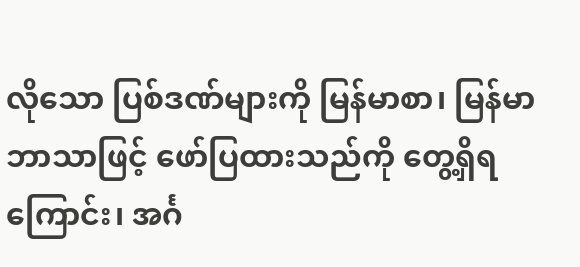လိုသော ပြစ်ဒဏ်များကို မြန်မာစာ၊ မြန်မာဘာသာဖြင့် ဖော်ပြထားသည်ကို တွေ့ရှိရကြောင်း၊ အင်္ဂ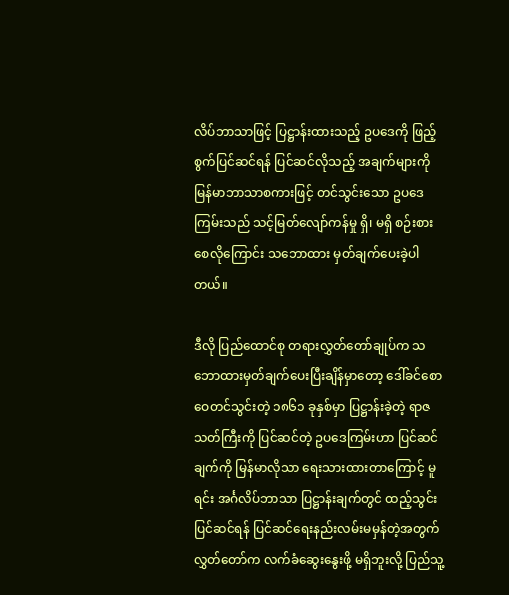လိပ်ဘာသာဖြင့် ပြဋ္ဌာန်းထားသည့် ဥပဒေကို ဖြည့်စွက်ပြင်ဆင်ရန် ပြင်ဆင်လိုသည့် အချက်များကို မြန်မာဘာသာစကားဖြင့် တင်သွင်းသော ဥပဒေကြမ်းသည် သင့်မြတ်လျော်ကန်မှု ရှိ၊ မရှိ စဉ်းစားစေလိုကြောင်း သဘောထား မှတ်ချက်ပေးခဲ့ပါတယ်။

ဒီလို ပြည်ထောင်စု တရားလွှတ်တော်ချုပ်က သဘောထားမှတ်ချက်ပေးပြီးချိန်မှာတော့ ဒေါ်ခင်စောဝေတင်သွင်းတဲ့ ၁၈၆၁ ခုနှစ်မှာ ပြဋ္ဌာန်းခဲ့တဲ့ ရာဇသတ်ကြီးကို ပြင်ဆင်တဲ့ ဥပဒေကြမ်းဟာ ပြင်ဆင်ချက်ကို မြန်မာလိုသာ ရေးသားထားတာကြောင့် မူရင်း အင်္ဂလိပ်ဘာသာ ပြဋ္ဌာန်းချက်တွင် ထည့်သွင်းပြင်ဆင်ရန် ပြင်ဆင်ရေးနည်းလမ်းမမှန်တဲ့အတွက် လွှတ်တော်က လက်ခံဆွေးနွေးဖို့ မရှိဘူးလို့ ပြည်သူ့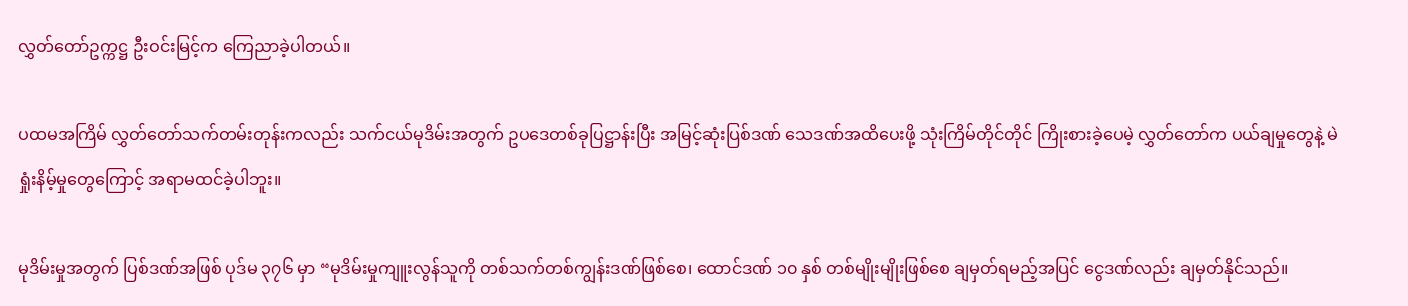လွှတ်တော်ဥက္ကဋ္ဌ ဦးဝင်းမြင့်က ကြေညာခဲ့ပါတယ်။

ပထမအကြိမ် လွှတ်တော်သက်တမ်းတုန်းကလည်း သက်ငယ်မုဒိမ်းအတွက် ဥပဒေတစ်ခုပြဋ္ဌာန်းပြီး အမြင့်ဆုံးပြစ်ဒဏ် သေဒဏ်အထိပေးဖို့ သုံးကြိမ်တိုင်တိုင် ကြိုးစားခဲ့ပေမဲ့ လွှတ်တော်က ပယ်ချမှုတွေနဲ့ မဲရှုံးနိမ့်မှုတွေကြောင့် အရာမထင်ခဲ့ပါဘူး။

မုဒိမ်းမှုအတွက် ပြစ်ဒဏ်အဖြစ် ပုဒ်မ ၃၇၆ မှာ “မုဒိမ်းမှုကျူးလွန်သူကို တစ်သက်တစ်ကျွန်းဒဏ်ဖြစ်စေ၊ ထောင်ဒဏ် ၁၀ နှစ် တစ်မျိုးမျိုးဖြစ်စေ ချမှတ်ရမည့်အပြင် ငွေဒဏ်လည်း ချမှတ်နိုင်သည်။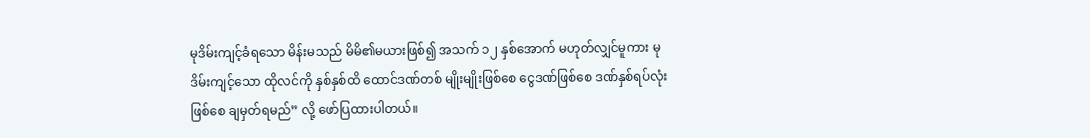မုဒိမ်းကျင့်ခံရသော မိန်းမသည် မိမိ၏မယားဖြစ်၍ အသက် ၁၂ နှစ်အောက် မဟုတ်လျှင်မူကား မုဒိမ်းကျင့်သော ထိုလင်ကို နှစ်နှစ်ထိ ထောင်ဒဏ်တစ် မျိုးမျိုးဖြစ်စေ ငွေဒဏ်ဖြစ်စေ ဒဏ်နှစ်ရပ်လုံးဖြစ်စေ ချမှတ်ရမည်” လို့ ဖော်ပြထားပါတယ်။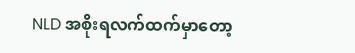NLD အစိုးရလက်ထက်မှာတော့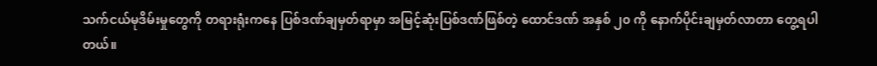သက်ငယ်မုဒိမ်းမှုတွေကို တရားရုံးကနေ ပြစ်ဒဏ်ချမှတ်ရာမှာ အမြင့်ဆုံးပြစ်ဒဏ်ဖြစ်တဲ့ ထောင်ဒဏ် အနှစ် ၂၀ ကို နောက်ပိုင်းချမှတ်လာတာ တွေ့ရပါတယ်။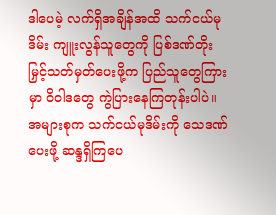ဒါပေမဲ့ လက်ရှိအချိန်အထိ သက်ငယ်မုဒိမ်း ကျူးလွန်သူတွေကို ပြစ်ဒဏ်တိုးမြှင့်သတ်မှတ်ပေးဖို့က ပြည်သူတွေကြားမှာ ဝိဝါဒတွေ ကွဲပြားနေကြတုန်းပါပဲ။ အများစုက သက်ငယ်မုဒိမ်းကို သေဒဏ်ပေးဖို့ ဆန္ဒရှိကြပေ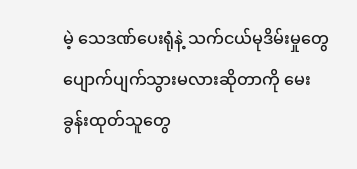မဲ့ သေဒဏ်ပေးရုံနဲ့ သက်ငယ်မုဒိမ်းမှုတွေ ပျောက်ပျက်သွားမလားဆိုတာကို မေးခွန်းထုတ်သူတွေ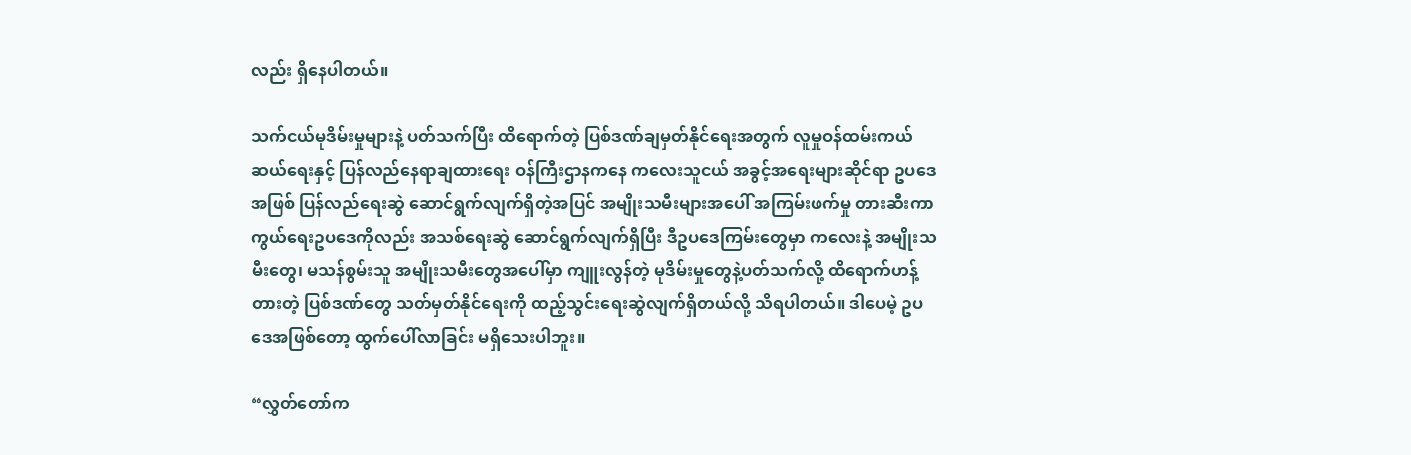လည်း ရှိနေပါတယ်။

သက်ငယ်မုဒိမ်းမှုများနဲ့ ပတ်သက်ပြီး ထိရောက်တဲ့ ပြစ်ဒဏ်ချမှတ်နိုင်ရေးအတွက် လူမှုဝန်ထမ်းကယ်ဆယ်ရေးနှင့် ပြန်လည်နေရာချထားရေး ဝန်ကြီးဌာနကနေ ကလေးသူငယ် အခွင့်အရေးများဆိုင်ရာ ဥပဒေအဖြစ် ပြန်လည်ရေးဆွဲ ဆောင်ရွက်လျက်ရှိတဲ့အပြင် အမျိုးသမီးများအပေါ် အကြမ်းဖက်မှု တားဆီးကာကွယ်ရေးဥပဒေကိုလည်း အသစ်ရေးဆွဲ ဆောင်ရွက်လျက်ရှိပြီး ဒီဥပဒေကြမ်းတွေမှာ ကလေးနဲ့ အမျိုးသမီးတွေ၊ မသန်စွမ်းသူ အမျိုးသမီးတွေအပေါ်မှာ ကျူးလွန်တဲ့ မုဒိမ်းမှုတွေနဲ့ပတ်သက်လို့ ထိရောက်ဟန့်တားတဲ့ ပြစ်ဒဏ်တွေ သတ်မှတ်နိုင်ရေးကို ထည့်သွင်းရေးဆွဲလျက်ရှိတယ်လို့ သိရပါတယ်။ ဒါပေမဲ့ ဥပဒေအဖြစ်တော့ ထွက်ပေါ်လာခြင်း မရှိသေးပါဘူး။

“လွှတ်တော်က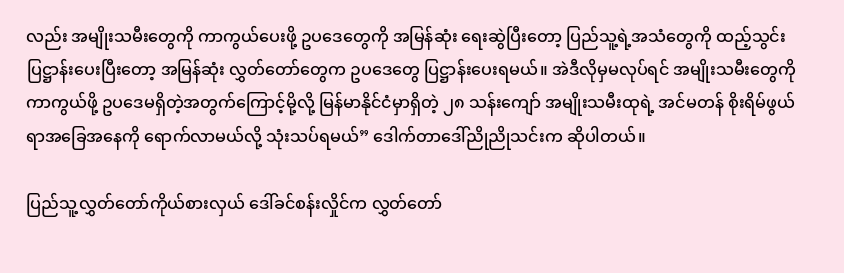လည်း အမျိုးသမီးတွေကို ကာကွယ်ပေးဖို့ ဥပဒေတွေကို အမြန်ဆုံး ရေးဆွဲပြီးတော့ ပြည်သူ့ရဲ့အသံတွေကို ထည့်သွင်းပြဋ္ဌာန်းပေးပြီးတော့ အမြန်ဆုံး လွှတ်တော်တွေက ဥပဒေတွေ ပြဋ္ဌာန်းပေးရမယ်။ အဲဒီလိုမှမလုပ်ရင် အမျိုးသမီးတွေကို ကာကွယ်ဖို့ ဥပဒေမရှိတဲ့အတွက်ကြောင့်မို့လို့ မြန်မာနိုင်ငံမှာရှိတဲ့ ၂၈ သန်းကျော် အမျိုးသမီးထုရဲ့ အင်မတန် စိုးရိမ်ဖွယ်ရာအခြေအနေကို ရောက်လာမယ်လို့ သုံးသပ်ရမယ်” ဒေါက်တာဒေါ်ညိုညိုသင်းက ဆိုပါတယ်။

ပြည်သူ့လွှတ်တော်ကိုယ်စားလှယ် ဒေါ်ခင်စန်းလှိုင်က လွှတ်တော်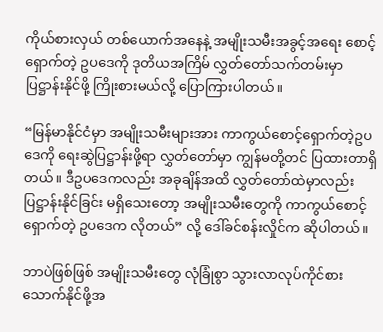ကိုယ်စားလှယ် တစ်ယောက်အနေနဲ့ အမျိုးသမီးအခွင့်အရေး စောင့်ရှောက်တဲ့ ဥပဒေကို ဒုတိယအကြိမ် လွှတ်တော်သက်တမ်းမှာ ပြဋ္ဌာန်းနိုင်ဖို့ ကြိုးစားမယ်လို့ ပြောကြားပါတယ်။

“မြန်မာနိုင်ငံမှာ အမျိုးသမီးများအား ကာကွယ်စောင့်ရှောက်တဲ့ဥပဒေကို ရေးဆွဲပြဋ္ဌာန်းဖို့ရာ လွှတ်တော်မှာ ကျွန်မတို့တင် ပြထားတာရှိတယ်။ ဒီဥပဒေကလည်း အခုချိန်အထိ လွှတ်တော်ထဲမှာလည်း ပြဋ္ဌာန်းနိုင်ခြင်း မရှိသေးတော့ အမျိုးသမီးတွေကို ကာကွယ်စောင့်ရှောက်တဲ့ ဥပဒေက လိုတယ်” လို့ ဒေါ်ခင်စန်းလှိုင်က ဆိုပါတယ်။

ဘာပဲဖြစ်ဖြစ် အမျိုးသမီးတွေ လုံခြုံစွာ သွားလာလုပ်ကိုင်စားသောက်နိုင်ဖို့အ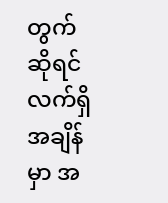တွက်ဆိုရင် လက်ရှိအချိန်မှာ အ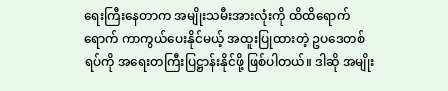ရေးကြီးနေတာက အမျိုးသမီးအားလုံးကို ထိထိရောက်ရောက် ကာကွယ်ပေးနိုင်မယ့် အထူးပြုထားတဲ့ ဥပဒေတစ်ရပ်ကို အရေးတကြီးပြဋ္ဌာန်းနိုင်ဖို့ ဖြစ်ပါတယ်။ ဒါဆို အမျိုး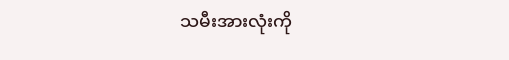သမီးအားလုံးကို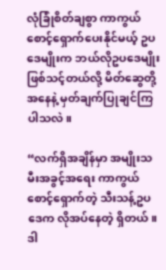လုံခြုံစိတ်ချစွာ ကာကွယ်စောင့်ရှောက်ပေးနိုင်မယ့် ဥပဒေမျိုးက ဘယ်လိုဥပဒေမျိုးဖြစ်သင့်တယ်လို့ မိတ်ဆွေတို့အနေနဲ့ မှတ်ချက်ပြုချင်ကြပါသလဲ။

“လက်ရှိအချိန်မှာ အမျိုးသမီးအခွင့်အရေး ကာကွယ်စောင့်ရှောက်တဲ့ သီးသန့်ဥပဒေက လိုအပ်နေတဲ့ ရှိတယ်။ ဒါ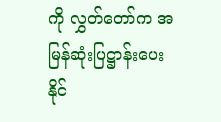ကို လွှတ်တော်က အမြန်ဆုံးပြဋ္ဌာန်းပေးနိုင်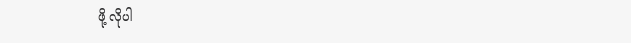ဖို့ လိုပါ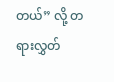တယ်” လို့ တရားလွှတ်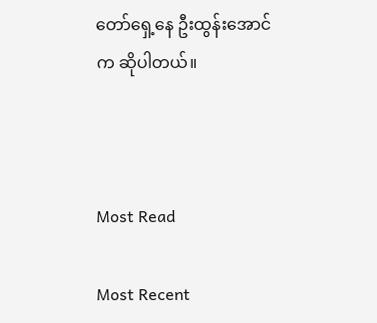တော်ရှေ့နေ ဦးထွန်းအောင်က ဆိုပါတယ်။



Most Read

Most Recent